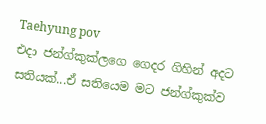Taehyung pov
එදා ජන්ග්කුක්ලගෙ ගෙදර ගිහින් අදට සතියක්...ඒ සතියෙම මට ජන්ග්කුක්ව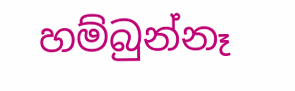හම්බුන්නෑ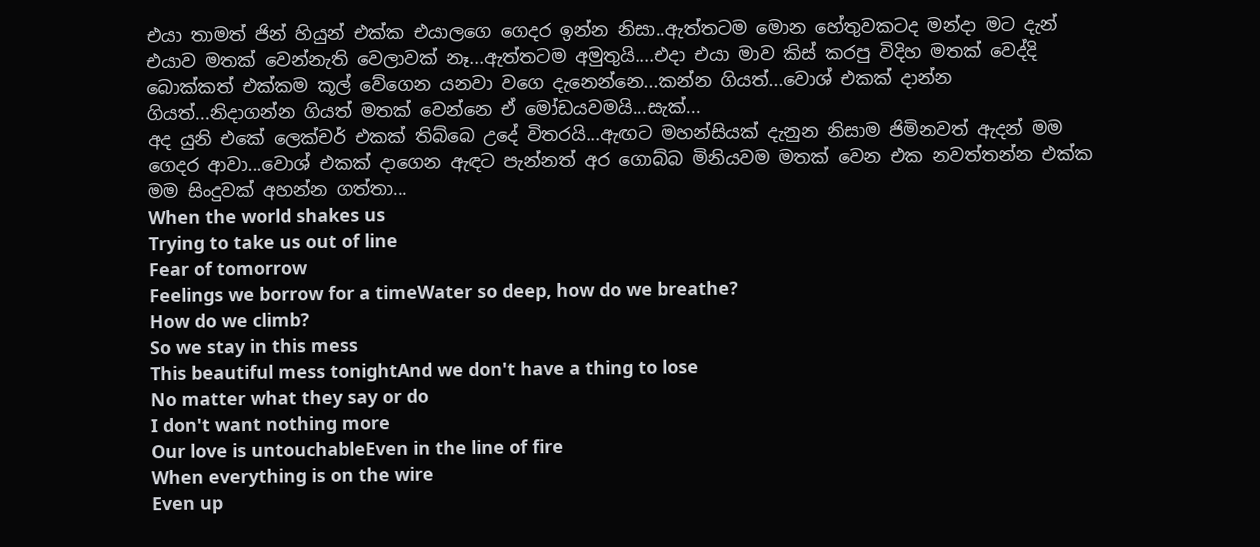එයා තාමත් ජින් හියුන් එක්ක එයාලගෙ ගෙදර ඉන්න නිසා..ඇත්තටම මොන හේතුවකටද මන්දා මට දැන් එයාව මතක් වෙන්නැති වෙලාවක් නෑ...ඇත්තටම අමුතුයි....එදා එයා මාව කිස් කරපු විදිහ මතක් වෙද්දි බොක්කත් එක්කම කූල් වේගෙන යනවා වගෙ දැනෙන්නෙ...කන්න ගියත්...වොශ් එකක් දාන්න ගියත්...නිදාගන්න ගියත් මතක් වෙන්නෙ ඒ මෝඩයවමයි...සැක්...
අද යුනි එකේ ලෙක්චර් එකක් තිබ්බෙ උදේ විතරයි...ඇඟට මහන්සියක් දැනුන නිසාම ජිමිනවත් ඇදන් මම ගෙදර ආවා...වොශ් එකක් දාගෙන ඇඳට පැන්නත් අර ගොබ්බ මිනියවම මතක් වෙන එක නවත්තන්න එක්ක මම සිංදුවක් අහන්න ගත්තා...
When the world shakes us
Trying to take us out of line
Fear of tomorrow
Feelings we borrow for a timeWater so deep, how do we breathe?
How do we climb?
So we stay in this mess
This beautiful mess tonightAnd we don't have a thing to lose
No matter what they say or do
I don't want nothing more
Our love is untouchableEven in the line of fire
When everything is on the wire
Even up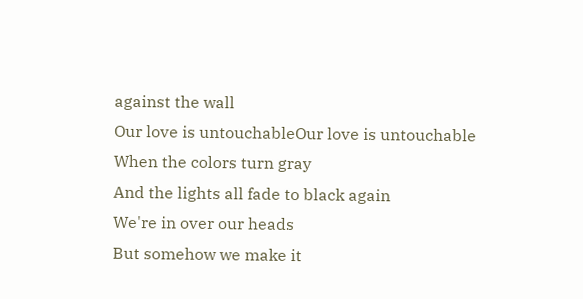against the wall
Our love is untouchableOur love is untouchable
When the colors turn gray
And the lights all fade to black again
We're in over our heads
But somehow we make it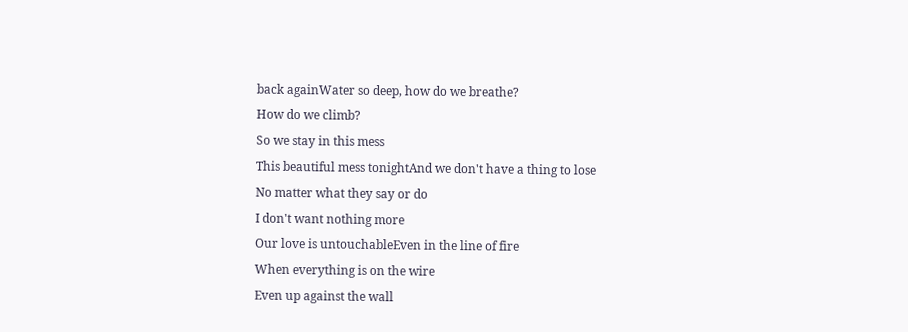back againWater so deep, how do we breathe?
How do we climb?
So we stay in this mess
This beautiful mess tonightAnd we don't have a thing to lose
No matter what they say or do
I don't want nothing more
Our love is untouchableEven in the line of fire
When everything is on the wire
Even up against the wall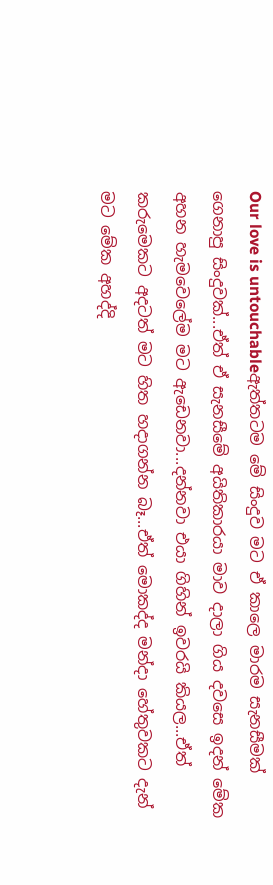Our love is untouchableඇත්තටම මේ සිංදුව මට ඒ කාලෙ මාරම සැනසීමක් ගෙනාපු සිංදුවක්...ඒත් ඒ සැනසීමේ අයිතිකාරයා මාව දාලා ගිය දවසෙ ඉදන් මේක අහන හැමවෙලේම මට ඇඩෙනවා...දන්නවා එයා ගිහින් ඉවරයි කියල...ඒත් කරුමෙකට අදටත් මට හිත හදාගන්න බෑ...ඒත් මොකද්ද මන්දා හේතුවකට දැන් මට මේක අහද්දි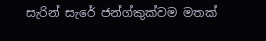සැරින් සැරේ ජන්ග්කුක්වම මතක්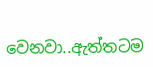වෙනවා..ඇත්තටම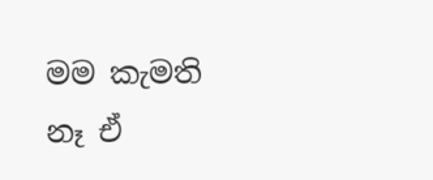මම කැමති නෑ ඒ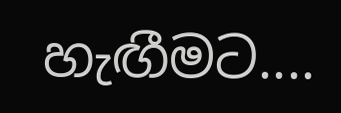හැඟීමට....